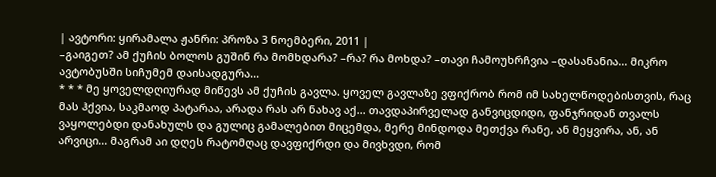| ავტორი: ყირამალა ჟანრი: პროზა 3 ნოემბერი, 2011 |
–გაიგეთ? ამ ქუჩის ბოლოს გუშინ რა მომხდარა? –რა? რა მოხდა? –თავი ჩამოუხრჩვია –დასანანია... მიკრო ავტობუსში სიჩუმემ დაისადგურა...
* * * მე ყოველდღიურად მიწევს ამ ქუჩის გავლა. ყოველ გავლაზე ვფიქრობ რომ იმ სახელწოდებისთვის, რაც მას ჰქვია, საკმაოდ პატარაა, არადა რას არ ნახავ აქ... თავდაპირველად განვიცდიდი, ფანჯრიდან თვალს ვაყოლებდი დანახულს და გულიც გამალებით მიცემდა, მერე მინდოდა მეთქვა რანე, ან მეყვირა, ან, ან არვიცი... მაგრამ აი დღეს რატომღაც დავფიქრდი და მივხვდი, რომ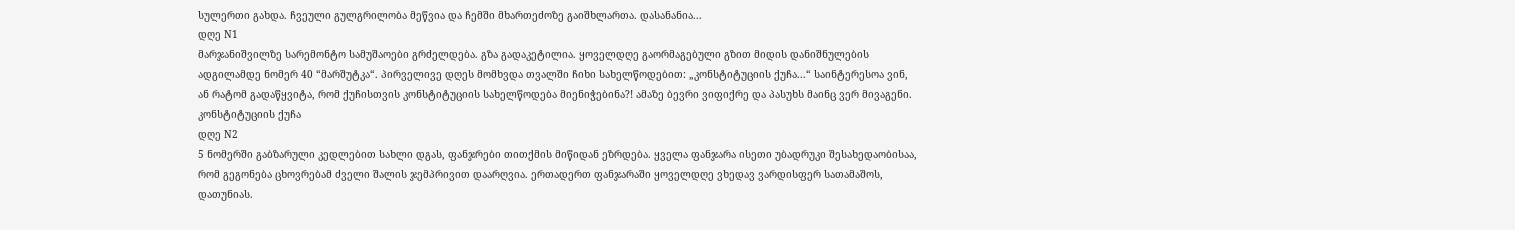სულერთი გახდა. ჩვეული გულგრილობა მეწვია და ჩემში მხართეძოზე გაიშხლართა. დასანანია...
დღე N1
მარჯანიშვილზე სარემონტო სამუშაოები გრძელდება. გზა გადაკეტილია. ყოველდღე გაორმაგებული გზით მიდის დანიშნულების ადგილამდე ნომერ 40 “მარშუტკა“. პირველივე დღეს მომხვდა თვალში ჩიხი სახელწოდებით: „კონსტიტუციის ქუჩა...“ საინტერესოა ვინ, ან რატომ გადაწყვიტა, რომ ქუჩისთვის კონსტიტუციის სახელწოდება მიენიჭებინა?! ამაზე ბევრი ვიფიქრე და პასუხს მაინც ვერ მივაგენი. კონსტიტუციის ქუჩა
დღე N2
5 ნომერში გაბზარული კედლებით სახლი დგას, ფანჯრები თითქმის მიწიდან ეზრდება. ყველა ფანჯარა ისეთი უბადრუკი შესახედაობისაა, რომ გეგონება ცხოვრებამ ძველი შალის ჯემპრივით დაარღვია. ერთადერთ ფანჯარაში ყოველდღე ვხედავ ვარდისფერ სათამაშოს, დათუნიას.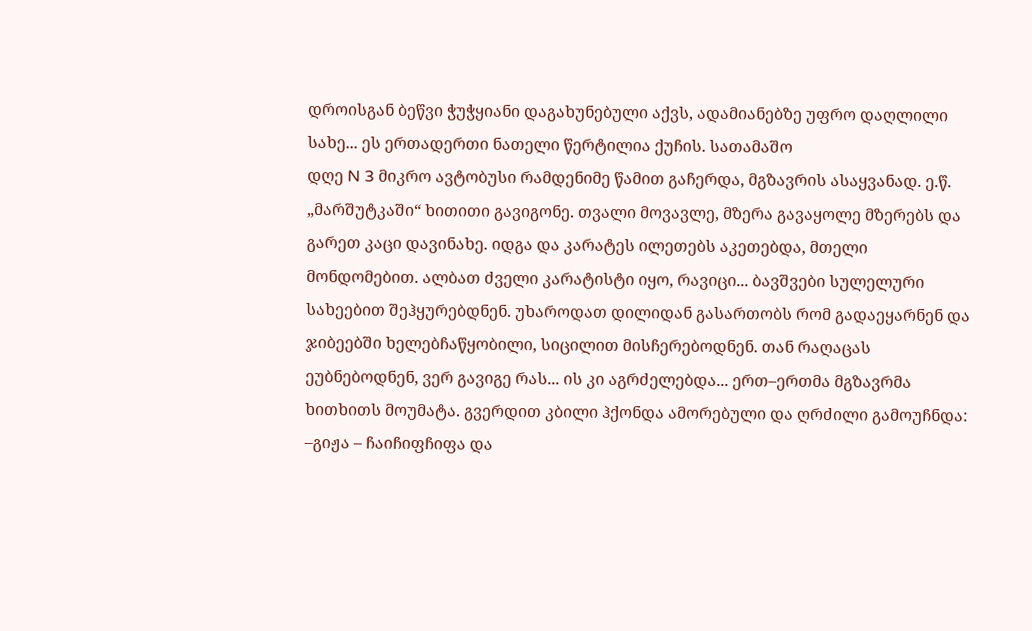დროისგან ბეწვი ჭუჭყიანი დაგახუნებული აქვს, ადამიანებზე უფრო დაღლილი სახე... ეს ერთადერთი ნათელი წერტილია ქუჩის. სათამაშო
დღე N 3 მიკრო ავტობუსი რამდენიმე წამით გაჩერდა, მგზავრის ასაყვანად. ე.წ. „მარშუტკაში“ ხითითი გავიგონე. თვალი მოვავლე, მზერა გავაყოლე მზერებს და გარეთ კაცი დავინახე. იდგა და კარატეს ილეთებს აკეთებდა, მთელი მონდომებით. ალბათ ძველი კარატისტი იყო, რავიცი... ბავშვები სულელური სახეებით შეჰყურებდნენ. უხაროდათ დილიდან გასართობს რომ გადაეყარნენ და ჯიბეებში ხელებჩაწყობილი, სიცილით მისჩერებოდნენ. თან რაღაცას ეუბნებოდნენ, ვერ გავიგე რას... ის კი აგრძელებდა... ერთ–ერთმა მგზავრმა ხითხითს მოუმატა. გვერდით კბილი ჰქონდა ამორებული და ღრძილი გამოუჩნდა: –გიჟა – ჩაიჩიფჩიფა და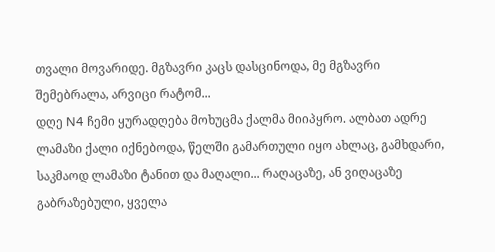თვალი მოვარიდე. მგზავრი კაცს დასცინოდა, მე მგზავრი შემებრალა, არვიცი რატომ...
დღე N4 ჩემი ყურადღება მოხუცმა ქალმა მიიპყრო. ალბათ ადრე ლამაზი ქალი იქნებოდა, წელში გამართული იყო ახლაც, გამხდარი, საკმაოდ ლამაზი ტანით და მაღალი... რაღაცაზე, ან ვიღაცაზე გაბრაზებული, ყველა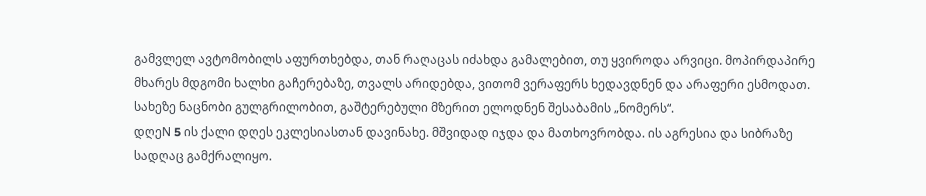გამვლელ ავტომობილს აფურთხებდა, თან რაღაცას იძახდა გამალებით, თუ ყვიროდა არვიცი. მოპირდაპირე მხარეს მდგომი ხალხი გაჩერებაზე, თვალს არიდებდა, ვითომ ვერაფერს ხედავდნენ და არაფერი ესმოდათ. სახეზე ნაცნობი გულგრილობით, გაშტერებული მზერით ელოდნენ შესაბამის „ნომერს“.
დღეN 5 ის ქალი დღეს ეკლესიასთან დავინახე. მშვიდად იჯდა და მათხოვრობდა. ის აგრესია და სიბრაზე სადღაც გამქრალიყო.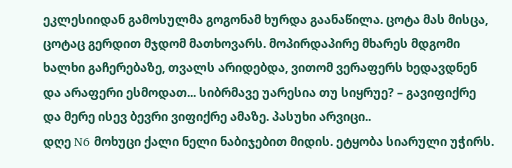ეკლესიიდან გამოსულმა გოგონამ ხურდა გაანაწილა. ცოტა მას მისცა, ცოტაც გერდით მჯდომ მათხოვარს. მოპირდაპირე მხარეს მდგომი ხალხი გაჩერებაზე, თვალს არიდებდა, ვითომ ვერაფერს ხედავდნენ და არაფერი ესმოდათ... სიბრმავე უარესია თუ სიყრუე? – გავიფიქრე და მერე ისევ ბევრი ვიფიქრე ამაზე. პასუხი არვიცი..
დღე N6 მოხუცი ქალი ნელი ნაბიჯებით მიდის. ეტყობა სიარული უჭირს.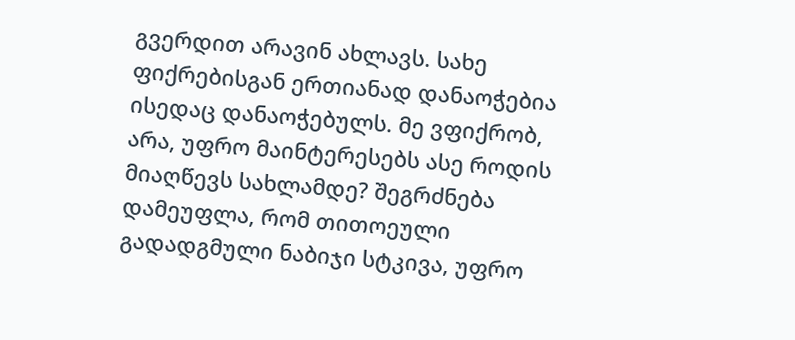გვერდით არავინ ახლავს. სახე ფიქრებისგან ერთიანად დანაოჭებია ისედაც დანაოჭებულს. მე ვფიქრობ, არა, უფრო მაინტერესებს ასე როდის მიაღწევს სახლამდე? შეგრძნება დამეუფლა, რომ თითოეული გადადგმული ნაბიჯი სტკივა, უფრო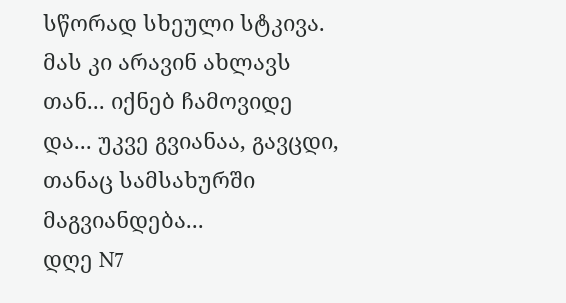სწორად სხეული სტკივა. მას კი არავინ ახლავს თან... იქნებ ჩამოვიდე და... უკვე გვიანაა, გავცდი, თანაც სამსახურში მაგვიანდება...
დღე N7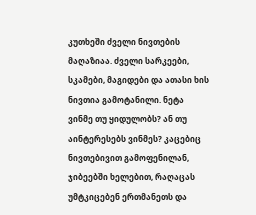კუთხეში ძველი ნივთების მაღაზიაა. ძველი სარკეები, სკამები, მაგიდები და ათასი ხის ნივთია გამოტანილი. ნეტა ვინმე თუ ყიდულობს? ან თუ აინტერესებს ვინმეს? კაცებიც ნივთებივით გამოფენილან, ჯიბეებში ხელებით, რაღაცას უმტკიცებენ ერთმანეთს და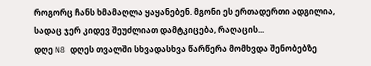როგორც ჩანს ხმამაღლა ყაყანებენ. მგონი ეს ერთადერთი ადგილია, სადაც ჯერ კიდევ შეუძლიათ დამტკიცება, რაღაცის...
დღე N8 დღეს თვალში სხვადასხვა წარწერა მომხვდა შენობებზე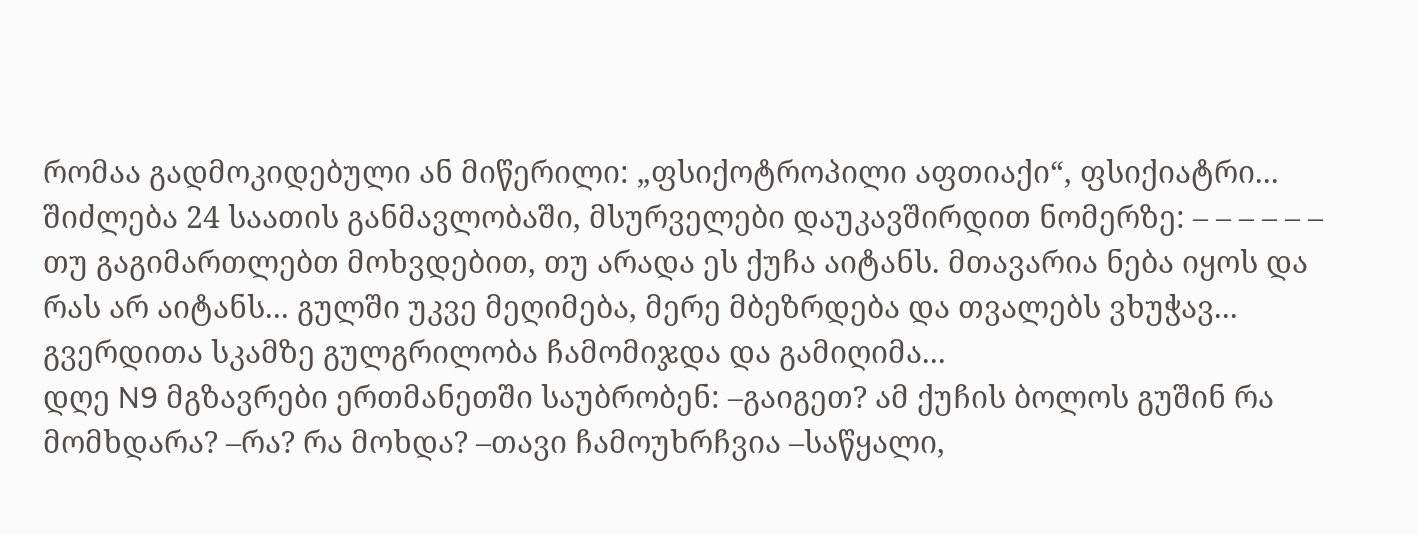რომაა გადმოკიდებული ან მიწერილი: „ფსიქოტროპილი აფთიაქი“, ფსიქიატრი... შიძლება 24 საათის განმავლობაში, მსურველები დაუკავშირდით ნომერზე: – – – – – – თუ გაგიმართლებთ მოხვდებით, თუ არადა ეს ქუჩა აიტანს. მთავარია ნება იყოს და რას არ აიტანს... გულში უკვე მეღიმება, მერე მბეზრდება და თვალებს ვხუჭავ... გვერდითა სკამზე გულგრილობა ჩამომიჯდა და გამიღიმა...
დღე N9 მგზავრები ერთმანეთში საუბრობენ: –გაიგეთ? ამ ქუჩის ბოლოს გუშინ რა მომხდარა? –რა? რა მოხდა? –თავი ჩამოუხრჩვია –საწყალი,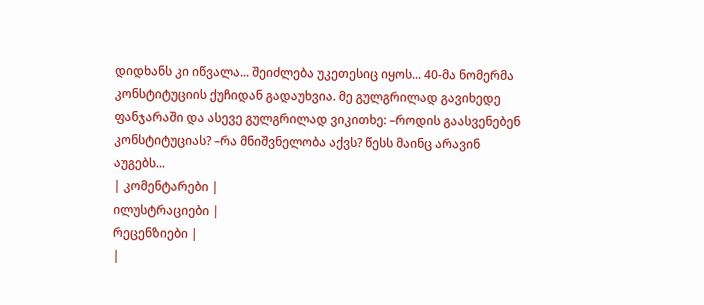დიდხანს კი იწვალა... შეიძლება უკეთესიც იყოს... 40-მა ნომერმა კონსტიტუციის ქუჩიდან გადაუხვია. მე გულგრილად გავიხედე ფანჯარაში და ასევე გულგრილად ვიკითხე: –როდის გაასვენებენ კონსტიტუციას? –რა მნიშვნელობა აქვს? წესს მაინც არავინ აუგებს...
| კომენტარები |
ილუსტრაციები |
რეცენზიები |
|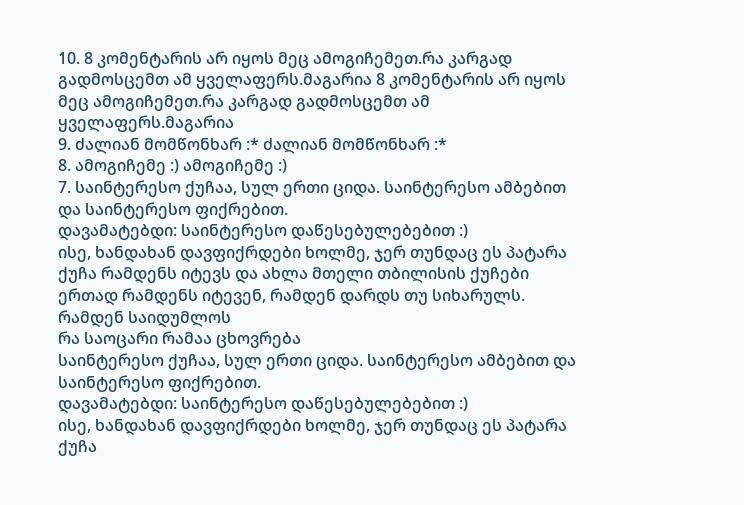10. 8 კომენტარის არ იყოს მეც ამოგიჩემეთ.რა კარგად გადმოსცემთ ამ ყველაფერს.მაგარია 8 კომენტარის არ იყოს მეც ამოგიჩემეთ.რა კარგად გადმოსცემთ ამ ყველაფერს.მაგარია
9. ძალიან მომწონხარ :* ძალიან მომწონხარ :*
8. ამოგიჩემე :) ამოგიჩემე :)
7. საინტერესო ქუჩაა, სულ ერთი ციდა. საინტერესო ამბებით და საინტერესო ფიქრებით.
დავამატებდი: საინტერესო დაწესებულებებით :)
ისე, ხანდახან დავფიქრდები ხოლმე, ჯერ თუნდაც ეს პატარა ქუჩა რამდენს იტევს და ახლა მთელი თბილისის ქუჩები ერთად რამდენს იტევენ, რამდენ დარდს თუ სიხარულს. რამდენ საიდუმლოს
რა საოცარი რამაა ცხოვრება
საინტერესო ქუჩაა, სულ ერთი ციდა. საინტერესო ამბებით და საინტერესო ფიქრებით.
დავამატებდი: საინტერესო დაწესებულებებით :)
ისე, ხანდახან დავფიქრდები ხოლმე, ჯერ თუნდაც ეს პატარა ქუჩა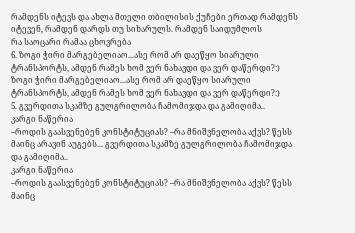რამდენს იტევს და ახლა მთელი თბილისის ქუჩები ერთად რამდენს იტევენ, რამდენ დარდს თუ სიხარულს. რამდენ საიდუმლოს
რა საოცარი რამაა ცხოვრება
6. ზოგი ჭირი მარგებელიაო...ასე რომ არ დაეწყო სიარული ტრანსპორტს, ამდენ რამეს ხომ ვერ ნახავდი და ვერ დაწერდი?:) ზოგი ჭირი მარგებელიაო...ასე რომ არ დაეწყო სიარული ტრანსპორტს, ამდენ რამეს ხომ ვერ ნახავდი და ვერ დაწერდი?:)
5. გვერდითა სკამზე გულგრილობა ჩამომიჯდა და გამიღიმა..
კარგი ნაწერია
–როდის გაასვენებენ კონსტიტუციას? –რა მნიშვნელობა აქვს? წესს მაინც არავინ აუგებს... გვერდითა სკამზე გულგრილობა ჩამომიჯდა და გამიღიმა..
კარგი ნაწერია
–როდის გაასვენებენ კონსტიტუციას? –რა მნიშვნელობა აქვს? წესს მაინც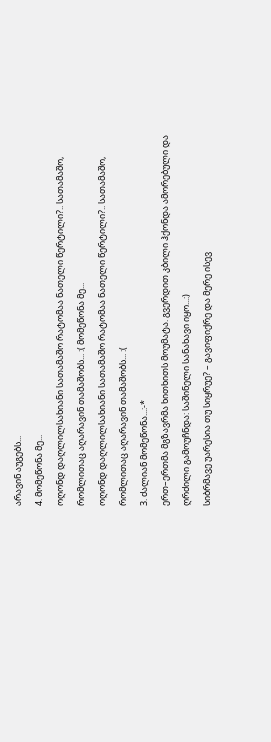არავინ აუგებს...
4. მომეწონა მე...
ოღონდ დაღლილსახიანი სათამაშო რატომაა ნათელი წერტილი?.. სათამაშო, რომლითაც აღარავინ თამაშობს... :( მომეწონა მე...
ოღონდ დაღლილსახიანი სათამაშო რატომაა ნათელი წერტილი?.. სათამაშო, რომლითაც აღარავინ თამაშობს... :(
3. ძალიან მომეწონა...:-*
ერთ–ერთმა მგზავრმა ხითხითს მოუმატა. გვერდით კბილი ჰქონდა ამორებული და ღრძილი გამოუჩნდა: საშინელი სანახავი იყო...:)
სიბრმავე უარესია თუ სიყრუე? – გავიფიქრე და მერე ისევ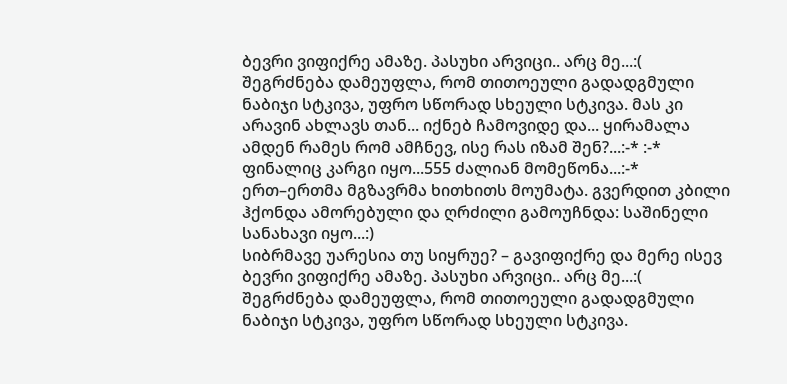ბევრი ვიფიქრე ამაზე. პასუხი არვიცი.. არც მე...:(
შეგრძნება დამეუფლა, რომ თითოეული გადადგმული ნაბიჯი სტკივა, უფრო სწორად სხეული სტკივა. მას კი არავინ ახლავს თან... იქნებ ჩამოვიდე და... ყირამალა ამდენ რამეს რომ ამჩნევ, ისე რას იზამ შენ?...:-* :-*
ფინალიც კარგი იყო...555 ძალიან მომეწონა...:-*
ერთ–ერთმა მგზავრმა ხითხითს მოუმატა. გვერდით კბილი ჰქონდა ამორებული და ღრძილი გამოუჩნდა: საშინელი სანახავი იყო...:)
სიბრმავე უარესია თუ სიყრუე? – გავიფიქრე და მერე ისევ ბევრი ვიფიქრე ამაზე. პასუხი არვიცი.. არც მე...:(
შეგრძნება დამეუფლა, რომ თითოეული გადადგმული ნაბიჯი სტკივა, უფრო სწორად სხეული სტკივა.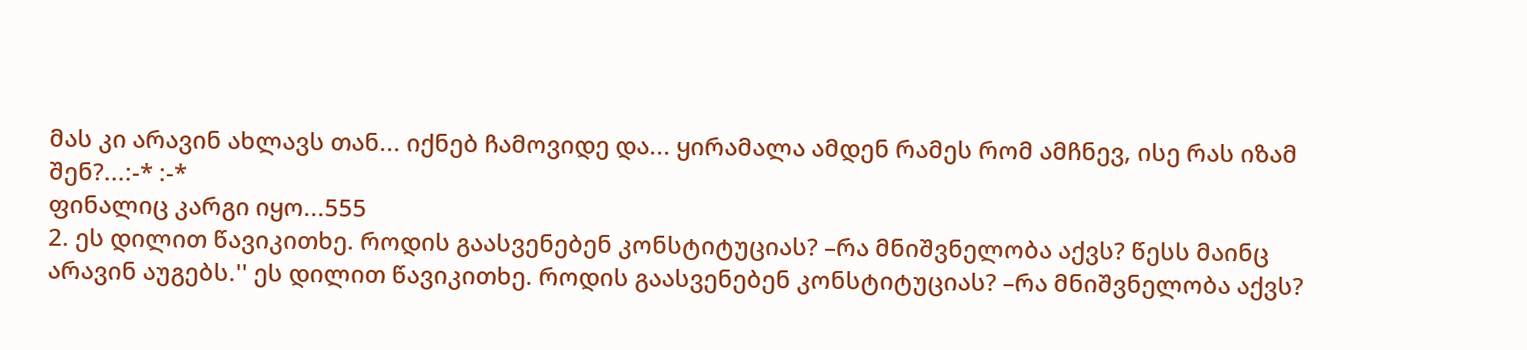მას კი არავინ ახლავს თან... იქნებ ჩამოვიდე და... ყირამალა ამდენ რამეს რომ ამჩნევ, ისე რას იზამ შენ?...:-* :-*
ფინალიც კარგი იყო...555
2. ეს დილით წავიკითხე. როდის გაასვენებენ კონსტიტუციას? –რა მნიშვნელობა აქვს? წესს მაინც არავინ აუგებს.'' ეს დილით წავიკითხე. როდის გაასვენებენ კონსტიტუციას? –რა მნიშვნელობა აქვს?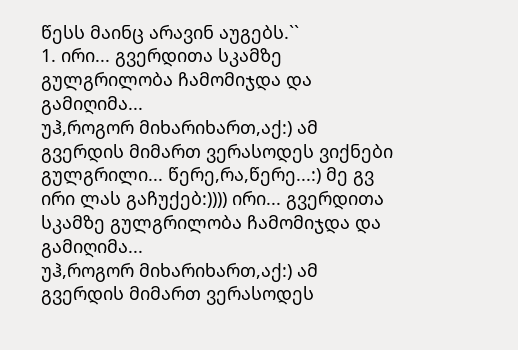წესს მაინც არავინ აუგებს.``
1. ირი... გვერდითა სკამზე გულგრილობა ჩამომიჯდა და გამიღიმა...
უჰ,როგორ მიხარიხართ,აქ:) ამ გვერდის მიმართ ვერასოდეს ვიქნები გულგრილი... წერე,რა,წერე...:) მე გვ ირი ლას გაჩუქებ:)))) ირი... გვერდითა სკამზე გულგრილობა ჩამომიჯდა და გამიღიმა...
უჰ,როგორ მიხარიხართ,აქ:) ამ გვერდის მიმართ ვერასოდეს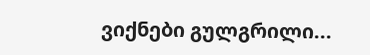ვიქნები გულგრილი...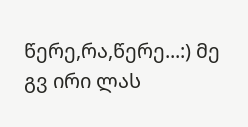წერე,რა,წერე...:) მე გვ ირი ლას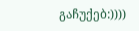გაჩუქებ:))))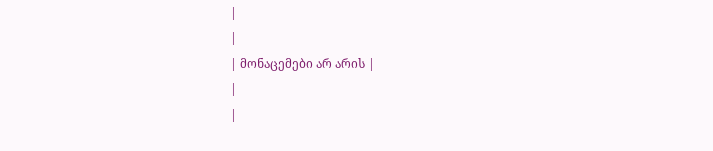|
|
| მონაცემები არ არის |
|
|